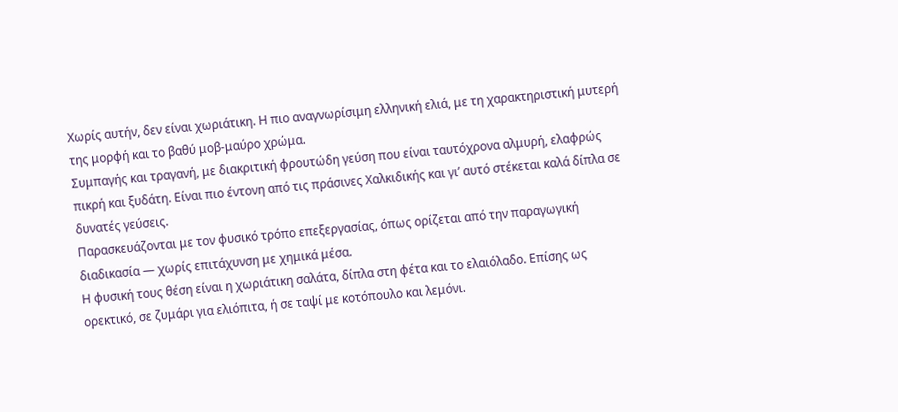Χωρίς αυτήν, δεν είναι χωριάτικη. Η πιο αναγνωρίσιμη ελληνική ελιά, με τη χαρακτηριστική μυτερή της μορφή και το βαθύ μοβ-μαύρο χρώμα.
Συμπαγής και τραγανή, με διακριτική φρουτώδη γεύση που είναι ταυτόχρονα αλμυρή, ελαφρώς πικρή και ξυδάτη. Είναι πιο έντονη από τις πράσινες Χαλκιδικής και γι’ αυτό στέκεται καλά δίπλα σε δυνατές γεύσεις.
Παρασκευάζονται με τον φυσικό τρόπο επεξεργασίας, όπως ορίζεται από την παραγωγική διαδικασία — χωρίς επιτάχυνση με χημικά μέσα.
Η φυσική τους θέση είναι η χωριάτικη σαλάτα, δίπλα στη φέτα και το ελαιόλαδο. Επίσης ως ορεκτικό, σε ζυμάρι για ελιόπιτα, ή σε ταψί με κοτόπουλο και λεμόνι.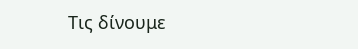Τις δίνουμε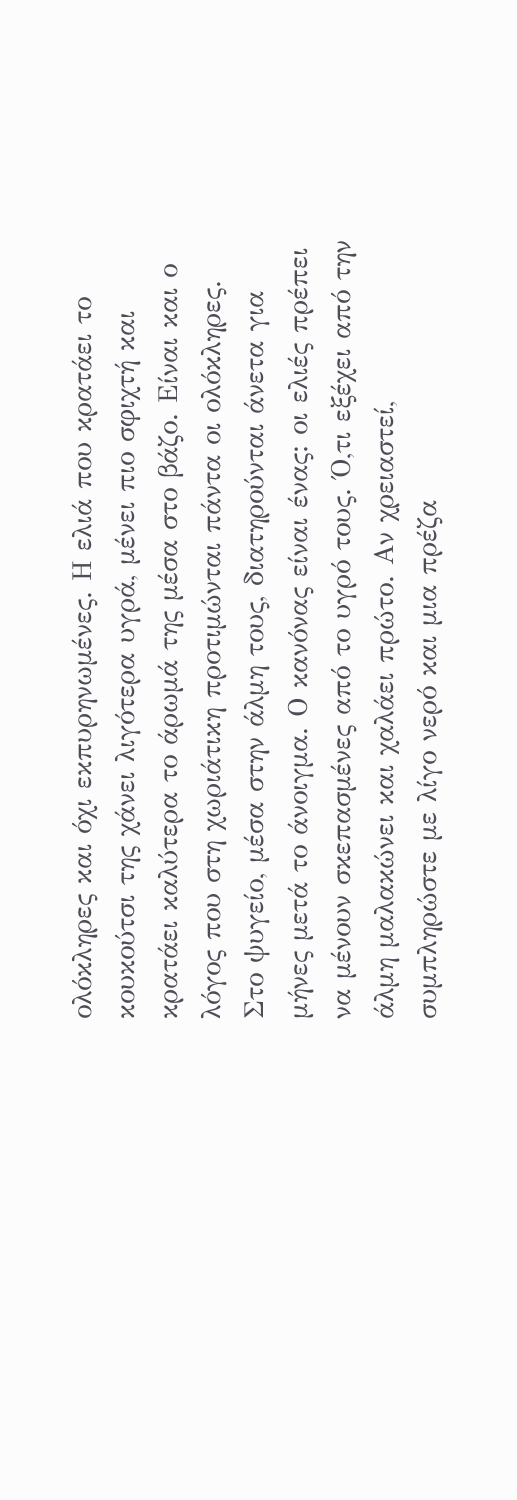ολόκληρες και όχι εκπυρηνωμένες. Η ελιά που κρατάει το κουκούτσι της χάνει λιγότερα υγρά, μένει πιο σφιχτή και κρατάει καλύτερα το άρωμά της μέσα στο βάζο. Είναι και ο λόγος που στη χωριάτικη προτιμώνται πάντα οι ολόκληρες.
Στο ψυγείο, μέσα στην άλμη τους, διατηρούνται άνετα για μήνες μετά το άνοιγμα. Ο κανόνας είναι ένας: οι ελιές πρέπει να μένουν σκεπασμένες από το υγρό τους. Ό,τι εξέχει από την άλμη μαλακώνει και χαλάει πρώτο. Αν χρειαστεί, συμπληρώστε με λίγο νερό και μια πρέζα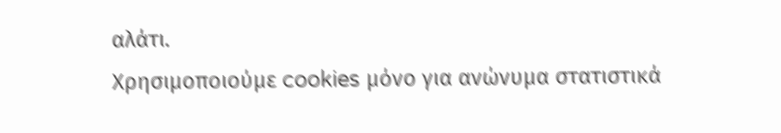αλάτι.
Χρησιμοποιούμε cookies μόνο για ανώνυμα στατιστικά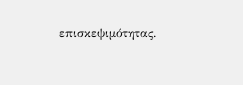επισκεψιμότητας.